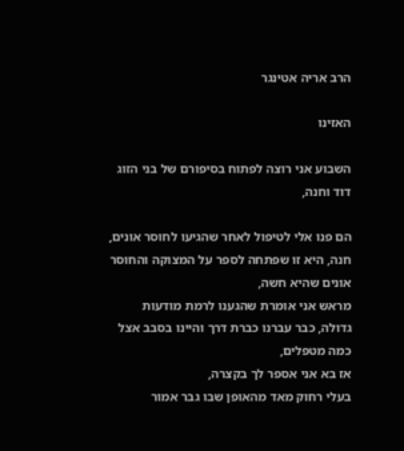הרב אריה אטינגר

האזינו

השבוע אני רוצה לפתוח בסיפורם של בני הזוג דוד וחנה,

הם פנו אלי לטיפול לאחר שהגיעו לחוסר אונים,
חנה, היא זו שפתחה לספר על המצוקה והחוסר אונים שהיא חשה,
מראש אני אומרת שהגענו לרמת מודעות גדולה, כבר עברנו כברת דרך והיינו בסבב אצל כמה מטפלים,
אז בא אני אספר לך בקצרה,
בעלי רחוק מאד מהאופן שבו גבר אמור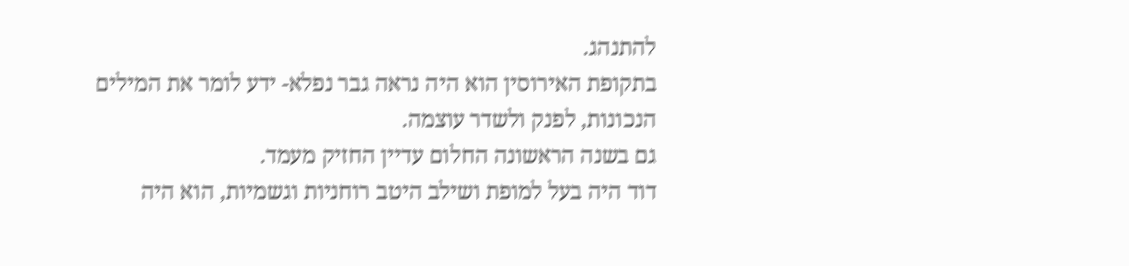להתנהג.
בתקופת האירוסין הוא היה נראה גבר נפלא- ידע לומר את המילים הנכונות, לפנק ולשדר עוצמה.
גם בשנה הראשונה החלום עדיין החזיק מעמד.
דוד היה בעל למופת ושילב היטב רוחניות וגשמיות, הוא היה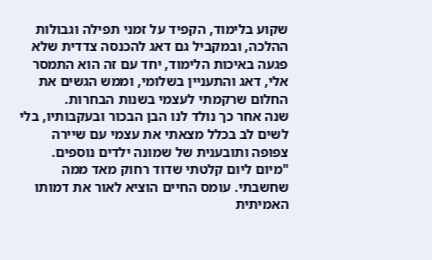שקוע בלימוד, הקפיד על זמני תפילה וגבולות ההלכה, ובמקביל גם דאג להכנסה צדדית שלא פגעה באיכות הלימוד, יחד עם זה הוא התמסר אלי, דאג והתעניין בשלומי, וממש הגשים את החלום שרקמתי לעצמי בשנות הבחרות.
שנה אחר כך נולד לנו הבן הבכור ובעקבותיו, בלי לשים לב בכלל מצאתי את עצמי עם שיירה צפופה ותובענית של שמונה ילדים נוספים.
"מיום ליום קלטתי שדוד רחוק מאד ממה שחשבתי. עומס החיים הוציא לאור את דמותו האמיתית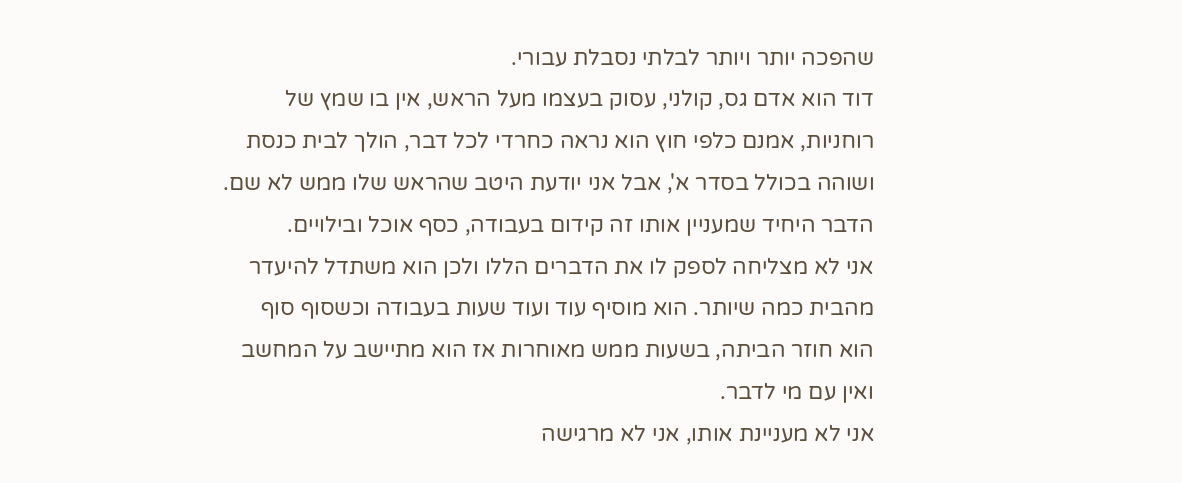שהפכה יותר ויותר לבלתי נסבלת עבורי.
דוד הוא אדם גס, קולני, עסוק בעצמו מעל הראש, אין בו שמץ של רוחניות, אמנם כלפי חוץ הוא נראה כחרדי לכל דבר, הולך לבית כנסת ושוהה בכולל בסדר א', אבל אני יודעת היטב שהראש שלו ממש לא שם. הדבר היחיד שמעניין אותו זה קידום בעבודה, כסף אוכל ובילויים.
אני לא מצליחה לספק לו את הדברים הללו ולכן הוא משתדל להיעדר מהבית כמה שיותר. הוא מוסיף עוד ועוד שעות בעבודה וכשסוף סוף הוא חוזר הביתה, בשעות ממש מאוחרות אז הוא מתיישב על המחשב ואין עם מי לדבר.
אני לא מעניינת אותו, אני לא מרגישה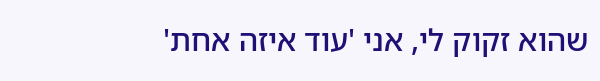שהוא זקוק לי, אני 'עוד איזה אחת'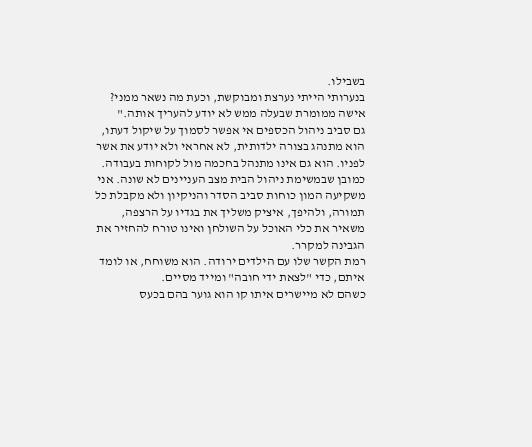בשבילו.
בנערותי הייתי נערצת ומבוקשת, וכעת מה נשאר ממני? אישה ממומרת שבעלה ממש לא יודע להעריך אותה."
גם סביב ניהול הכספים אי אפשר לסמוך על שיקול דעתו, הוא מתנהג בצורה ילדותית, לא אחראי ולא יודע את אשר לפניו. הוא גם אינו מתנהל בחכמה מול לקוחות בעבודה.
כמובן שבמשימת ניהול הבית מצב העניינים לא שונה. אני משקיעה המון כוחות סביב הסדר והניקיון ולא מקבלת כל תמורה, ולהיפך, איציק משליך את בגדיו על הרצפה, משאיר את כלי האוכל על השולחן ואינו טורח להחזיר את הגבינה למקרר.
רמת הקשר שלו עם הילדים ירודה. הוא משוחח, או לומד איתם, כדי "לצאת ידי חובה" ומייד מסיים.
כשהם לא מיישרים איתו קו הוא גוער בהם בכעס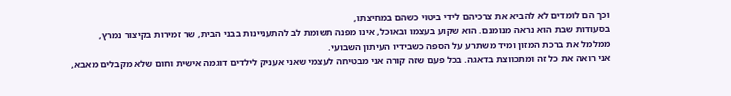וכך הם לומדים לא להביא את צרכיהם לידי ביטוי כשהם במחיצתו,
בסעודות שבת הוא נראה מנומנם. הוא שקוע בעצמו ובאוכל, אינו מפנה תשומת לב להתעניינות בבני הבית, שר זמירות בקיצור נמרץ, ממלמל את ברכת המזון ומיד משתרע על הספה כשבידיו העיתון השבועי.
אני רואה את כל זה ומתכווצת בדאגה. בכל פעם שזה קורה אני מבטיחה לעצמי שאני אעניק לילדים דוגמה אישית וחום שלא מקבלים מאבא,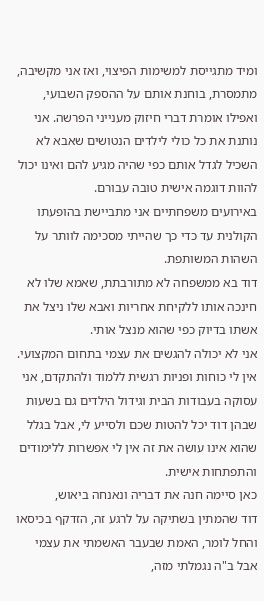ומיד מתגייסת למשימות הפיצוי, ואז אני מקשיבה, מתמסרת, בוחנת אותם על ההספק השבועי, ואפילו אומרת דברי חיזוק מענייני הפרשה. אני נותנת את כל כולי לילדים הנטושים שאבא לא השכיל לגדל אותם כפי שהיה מגיע להם ואינו יכול להוות דוגמה אישית טובה עבורם.
באירועים משפחתיים אני מתביישת בהופעתו הקולנית עד כדי כך שהייתי מסכימה לוותר על השהות המשותפת.
דוד בא ממשפחה לא מתורבתת, שאמא שלו לא חינכה אותו ללקיחת אחריות ואבא שלו ניצל את אשתו בדיוק כפי שהוא מנצל אותי.
אני לא יכולה להגשים את עצמי בתחום המקצועי. אין לי כוחות ופניות רגשית ללמוד ולהתקדם, אני עסוקה בעבודות הבית וגידול הילדים גם בשעות שבהן דוד יכל להטות שכם ולסייע לי, אבל בגלל שהוא אינו עושה את זה אין לי אפשרות ללימודים והתפתחות אישית.
כאן סיימה חנה את דבריה ונאנחה ביאוש,
דוד שהמתין בשתיקה על לרגע זה, הזדקף בכיסאו והחל לומר, האמת שבעבר האשמתי את עצמי אבל ב"ה נגמלתי מזה,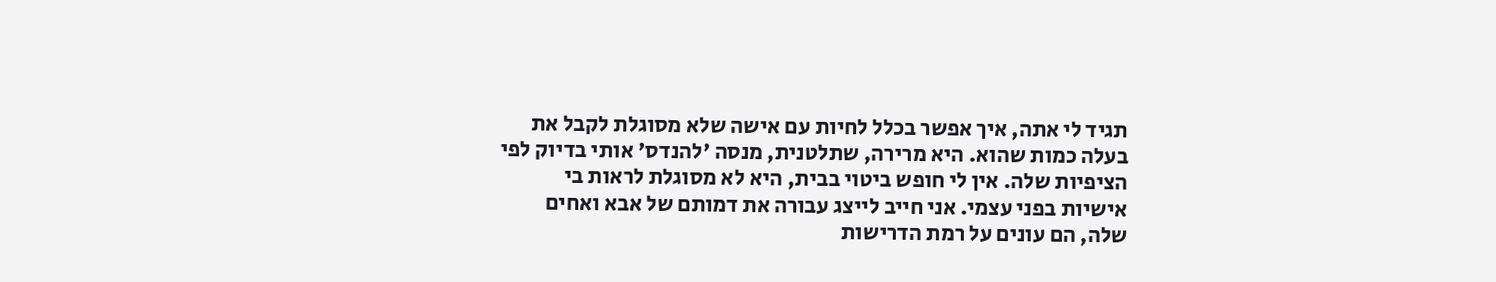תגיד לי אתה, איך אפשר בכלל לחיות עם אישה שלא מסוגלת לקבל את בעלה כמות שהוא. היא מרירה, שתלטנית, מנסה 'להנדס' אותי בדיוק לפי הציפיות שלה. אין לי חופש ביטוי בבית, היא לא מסוגלת לראות בי אישיות בפני עצמי. אני חייב לייצג עבורה את דמותם של אבא ואחים שלה, הם עונים על רמת הדרישות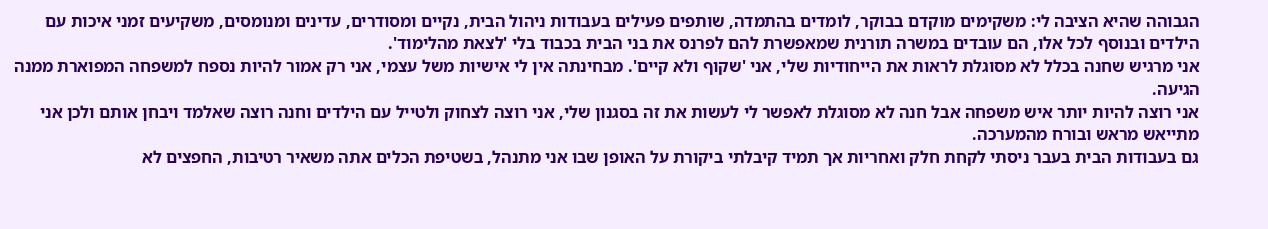הגבוהה שהיא הציבה לי: משקימים מוקדם בבוקר, לומדים בהתמדה, שותפים פעילים בעבודות ניהול הבית, נקיים ומסודרים, עדינים ומנומסים, משקיעים זמני איכות עם הילדים ובנוסף לכל אלו, הם עובדים במשרה תורנית שמאפשרת להם לפרנס את בני הבית בכבוד בלי 'לצאת מהלימוד'.
אני מרגיש שחנה בכלל לא מסוגלת לראות את הייחודיות שלי, אני 'שקוף ולא קיים'. מבחינתה אין לי אישיות משל עצמי, אני רק אמור להיות נספח למשפחה המפוארת ממנה הגיעה.
אני רוצה להיות יותר איש משפחה אבל חנה לא מסוגלת לאפשר לי לעשות את זה בסגנון שלי, אני רוצה לצחוק ולטייל עם הילדים וחנה רוצה שאלמד ויבחן אותם ולכן אני מתייאש מראש ובורח מהמערכה.
גם בעבודות הבית בעבר ניסתי לקחת חלק ואחריות אך תמיד קיבלתי ביקורת על האופן שבו אני מתנהל, בשטיפת הכלים אתה משאיר רטיבות, החפצים לא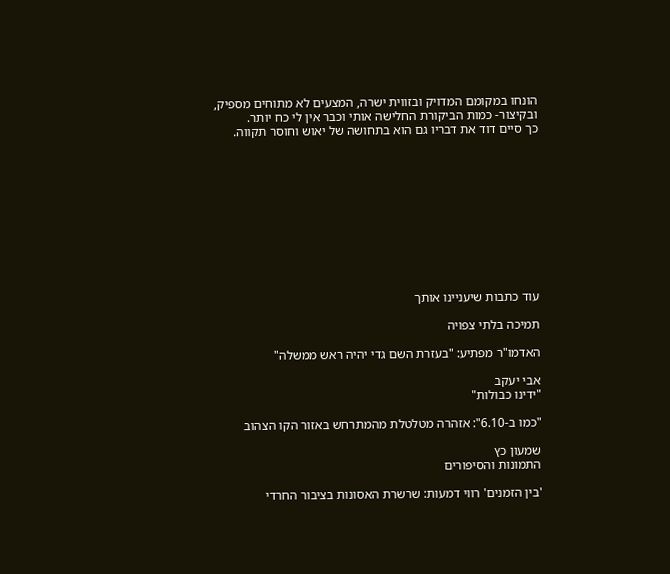הונחו במקומם המדויק ובזווית ישרה, המצעים לא מתוחים מספיק, ובקיצור- כמות הביקורת החלישה אותי וכבר אין לי כח יותר.
כך סיים דוד את דבריו גם הוא בתחושה של יאוש וחוסר תקווה.











עוד כתבות שיעניינו אותך

תמיכה בלתי צפויה

האדמו"ר מפתיע: "בעזרת השם גדי יהיה ראש ממשלה"

אבי יעקב
"ידינו כבולות"

"כמו ב-6.10": אזהרה מטלטלת מהמתרחש באזור הקו הצהוב

שמעון כץ
התמונות והסיפורים

'בין הזמנים' רווי דמעות: שרשרת האסונות בציבור החרדי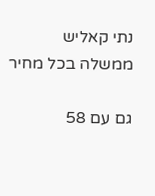נתי קאליש
ממשלה בכל מחיר

גם עם 58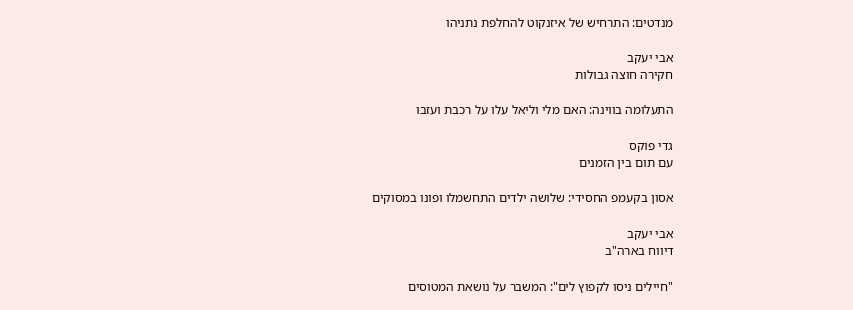מנדטים: התרחיש של איזנקוט להחלפת נתניהו

אבי יעקב
חקירה חוצה גבולות

התעלומה בווינה: האם מלי וליאל עלו על רכבת ועזבו

גדי פוקס
עם תום בין הזמנים

אסון בקעמפ החסידי: שלושה ילדים התחשמלו ופונו במסוקים

אבי יעקב
דיווח בארה"ב

"חיילים ניסו לקפוץ לים": המשבר על נושאת המטוסים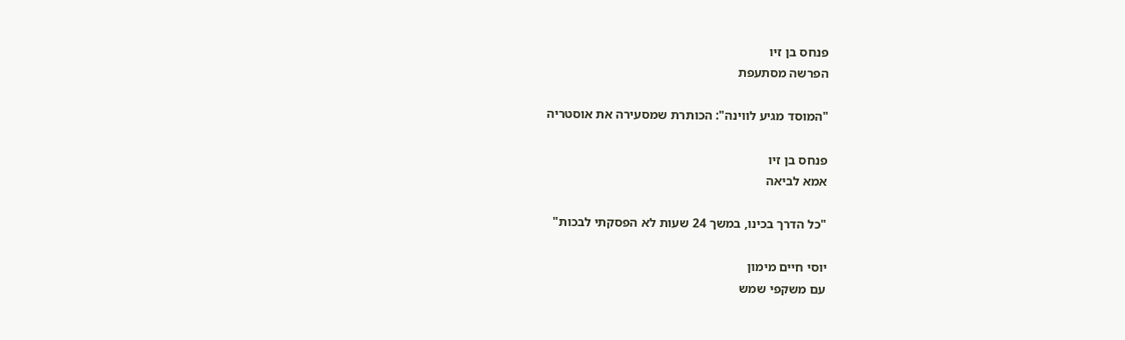פנחס בן זיו
הפרשה מסתעפת

"המוסד מגיע לווינה": הכותרת שמסעירה את אוסטריה

פנחס בן זיו
אמא לביאה

"כל הדרך בכינו, במשך 24 שעות לא הפסקתי לבכות"

יוסי חיים מימון
עם משקפי שמש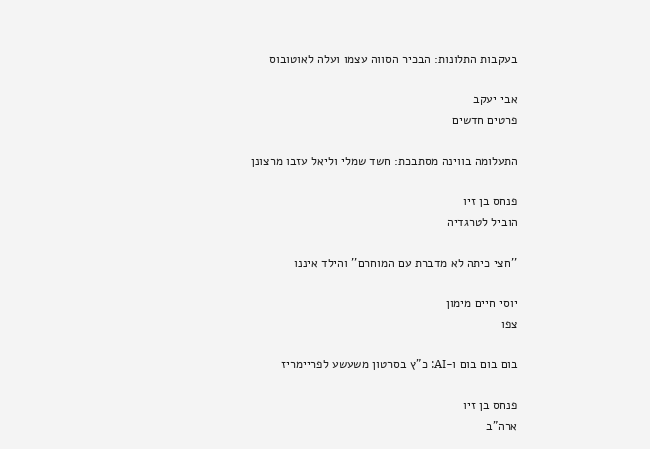בעקבות התלונות: הבכיר הסווה עצמו ועלה לאוטובוס

אבי יעקב
פרטים חדשים

התעלומה בווינה מסתבכת: חשד שמלי וליאל עזבו מרצונן

פנחס בן זיו
הוביל לטרגדיה

''חצי כיתה לא מדברת עם המוחרם'' והילד איננו

יוסי חיים מימון
צפו

בום בום בום ו-AI: כ"ץ בסרטון משעשע לפריימריז

פנחס בן זיו
ארה"ב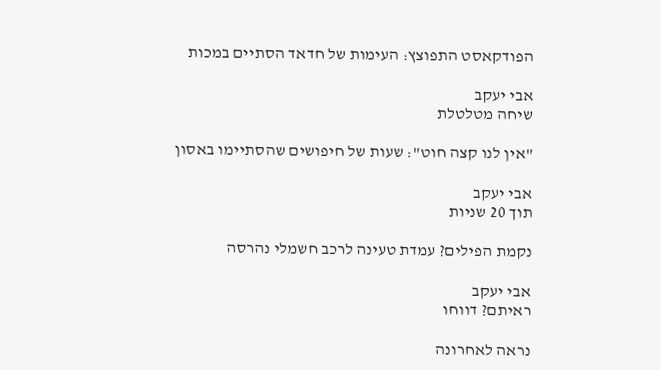הפודקאסט התפוצץ: העימות של חדאד הסתיים במכות

אבי יעקב
שיחה מטלטלת

"אין לנו קצה חוט": שעות של חיפושים שהסתיימו באסון

אבי יעקב
תוך 20 שניות

נקמת הפילים? עמדת טעינה לרכב חשמלי נהרסה

אבי יעקב
ראיתם? דווחו

נראה לאחרונה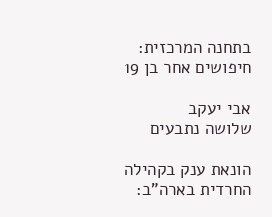בתחנה המרכזית: חיפושים אחר בן 19

אבי יעקב
שלושה נתבעים

הונאת ענק בקהילה החרדית בארה"ב: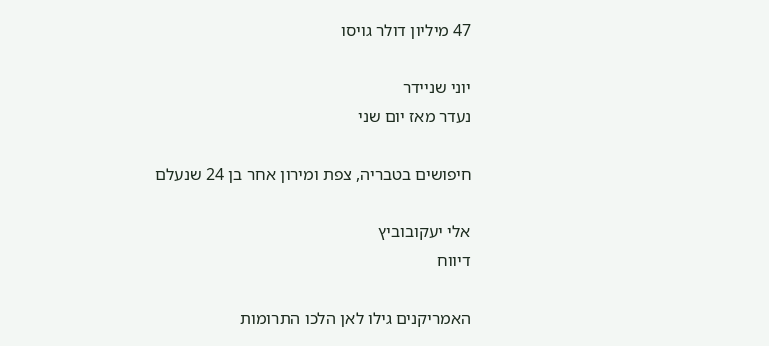47 מיליון דולר גויסו

יוני שניידר
נעדר מאז יום שני

חיפושים בטבריה, צפת ומירון אחר בן 24 שנעלם

אלי יעקובוביץ
דיווח

האמריקנים גילו לאן הלכו התרומות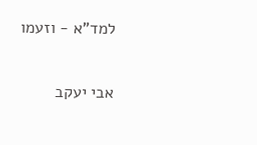למד"א - וזעמו

אבי יעקב